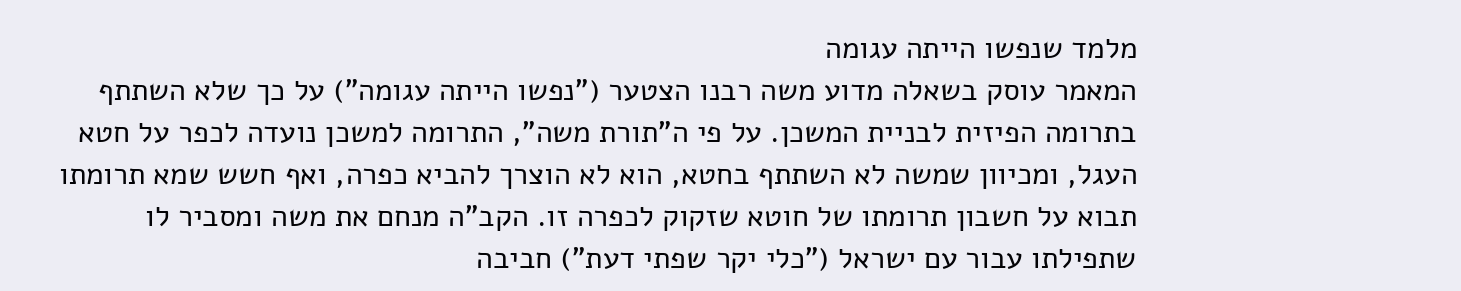מלמד שנפשו הייתה עגומה
המאמר עוסק בשאלה מדוע משה רבנו הצטער ("נפשו הייתה עגומה") על כך שלא השתתף בתרומה הפיזית לבניית המשכן. על פי ה"תורת משה", התרומה למשכן נועדה לכפר על חטא העגל, ומכיוון שמשה לא השתתף בחטא, הוא לא הוצרך להביא כפרה, ואף חשש שמא תרומתו תבוא על חשבון תרומתו של חוטא שזקוק לכפרה זו. הקב"ה מנחם את משה ומסביר לו שתפילתו עבור עם ישראל ("כלי יקר שפתי דעת") חביבה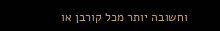וחשובה יותר מכל קורבן או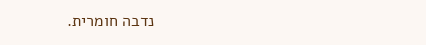נדבה חומרית.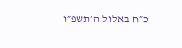כ״ח באלול ה׳תשפ״ו